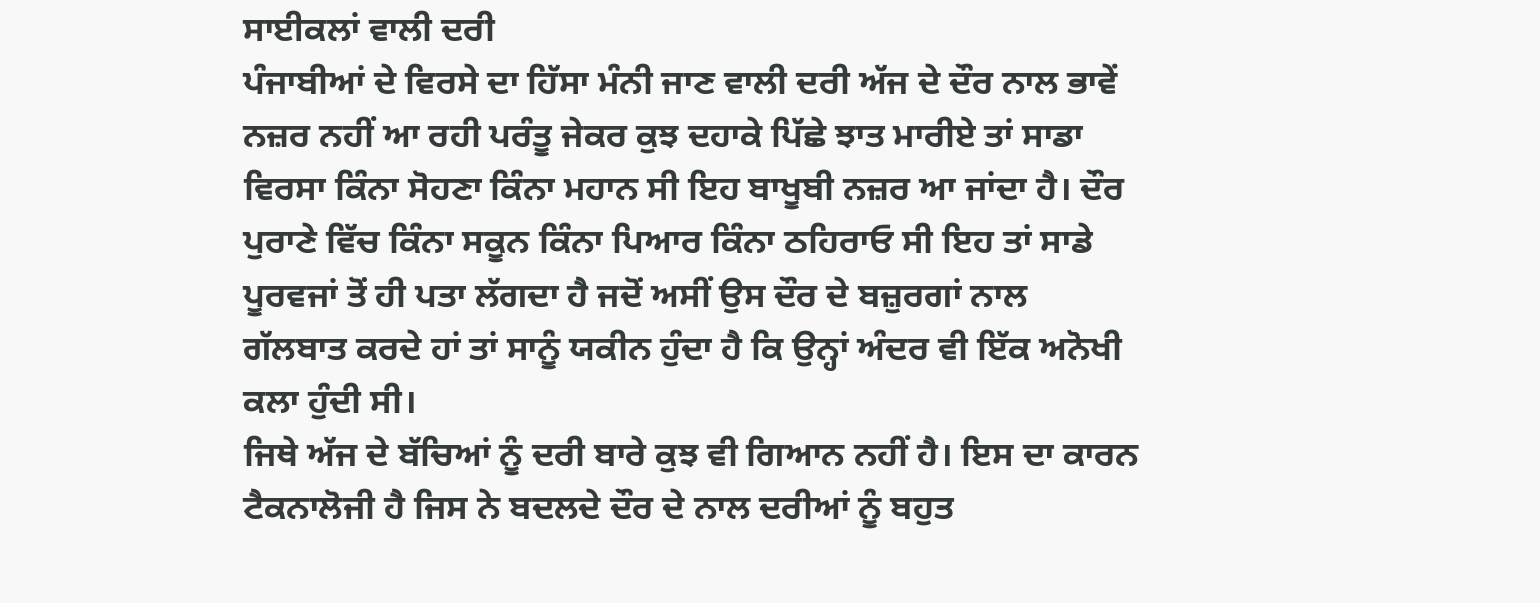ਸਾਈਕਲਾਂ ਵਾਲੀ ਦਰੀ
ਪੰਜਾਬੀਆਂ ਦੇ ਵਿਰਸੇ ਦਾ ਹਿੱਸਾ ਮੰਨੀ ਜਾਣ ਵਾਲੀ ਦਰੀ ਅੱਜ ਦੇ ਦੌਰ ਨਾਲ ਭਾਵੇਂ ਨਜ਼ਰ ਨਹੀਂ ਆ ਰਹੀ ਪਰੰਤੂ ਜੇਕਰ ਕੁਝ ਦਹਾਕੇ ਪਿੱਛੇ ਝਾਤ ਮਾਰੀਏ ਤਾਂ ਸਾਡਾ ਵਿਰਸਾ ਕਿੰਨਾ ਸੋਹਣਾ ਕਿੰਨਾ ਮਹਾਨ ਸੀ ਇਹ ਬਾਖੂਬੀ ਨਜ਼ਰ ਆ ਜਾਂਦਾ ਹੈ। ਦੌਰ ਪੁਰਾਣੇ ਵਿੱਚ ਕਿੰਨਾ ਸਕੂਨ ਕਿੰਨਾ ਪਿਆਰ ਕਿੰਨਾ ਠਹਿਰਾਓ ਸੀ ਇਹ ਤਾਂ ਸਾਡੇ ਪੂਰਵਜਾਂ ਤੋਂ ਹੀ ਪਤਾ ਲੱਗਦਾ ਹੈ ਜਦੋਂ ਅਸੀਂ ਉਸ ਦੌਰ ਦੇ ਬਜ਼ੁਰਗਾਂ ਨਾਲ ਗੱਲਬਾਤ ਕਰਦੇ ਹਾਂ ਤਾਂ ਸਾਨੂੰ ਯਕੀਨ ਹੁੰਦਾ ਹੈ ਕਿ ਉਨ੍ਹਾਂ ਅੰਦਰ ਵੀ ਇੱਕ ਅਨੋਖੀ ਕਲਾ ਹੁੰਦੀ ਸੀ।
ਜਿਥੇ ਅੱਜ ਦੇ ਬੱਚਿਆਂ ਨੂੰ ਦਰੀ ਬਾਰੇ ਕੁਝ ਵੀ ਗਿਆਨ ਨਹੀਂ ਹੈ। ਇਸ ਦਾ ਕਾਰਨ ਟੈਕਨਾਲੋਜੀ ਹੈ ਜਿਸ ਨੇ ਬਦਲਦੇ ਦੌਰ ਦੇ ਨਾਲ ਦਰੀਆਂ ਨੂੰ ਬਹੁਤ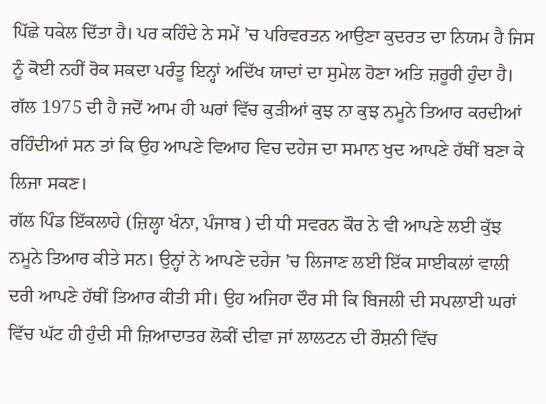ਪਿੱਛੇ ਧਕੇਲ ਦਿੱਤਾ ਹੈ। ਪਰ ਕਹਿੰਦੇ ਨੇ ਸਮੇਂ ’ਚ ਪਰਿਵਰਤਨ ਆਉਣਾ ਕੁਦਰਤ ਦਾ ਨਿਯਮ ਹੈ ਜਿਸ ਨੂੰ ਕੋਈ ਨਹੀਂ ਰੋਕ ਸਕਦਾ ਪਰੰਤੂ ਇਨ੍ਹਾਂ ਅਦਿੱਖ ਯਾਦਾਂ ਦਾ ਸੁਮੇਲ ਹੋਣਾ ਅਤਿ ਜ਼ਰੂਰੀ ਹੁੰਦਾ ਹੈ।
ਗੱਲ 1975 ਦੀ ਹੈ ਜਦੋਂ ਆਮ ਹੀ ਘਰਾਂ ਵਿੱਚ ਕੁੜੀਆਂ ਕੁਝ ਨਾ ਕੁਝ ਨਮੂਨੇ ਤਿਆਰ ਕਰਦੀਆਂ ਰਹਿੰਦੀਆਂ ਸਨ ਤਾਂ ਕਿ ਉਹ ਆਪਣੇ ਵਿਆਹ ਵਿਚ ਦਹੇਜ ਦਾ ਸਮਾਨ ਖੁਦ ਆਪਣੇ ਹੱਥੀਂ ਬਣਾ ਕੇ ਲਿਜਾ ਸਕਣ।
ਗੱਲ ਪਿੰਡ ਇੱਕਲਾਹੇ (ਜ਼ਿਲ੍ਹਾ ਖੰਨਾ, ਪੰਜਾਬ ) ਦੀ ਧੀ ਸਵਰਨ ਕੌਰ ਨੇ ਵੀ ਆਪਣੇ ਲਈ ਕੁੱਝ ਨਮੂਨੇ ਤਿਆਰ ਕੀਤੇ ਸਨ। ਉਨ੍ਹਾਂ ਨੇ ਆਪਣੇ ਦਹੇਜ ’ਚ ਲਿਜਾਣ ਲਈ ਇੱਕ ਸਾਈਕਲਾਂ ਵਾਲੀ ਦਰੀ ਆਪਣੇ ਹੱਥੀਂ ਤਿਆਰ ਕੀਤੀ ਸੀ। ਉਹ ਅਜਿਹਾ ਦੌਰ ਸੀ ਕਿ ਬਿਜਲੀ ਦੀ ਸਪਲਾਈ ਘਰਾਂ ਵਿੱਚ ਘੱਟ ਹੀ ਹੁੰਦੀ ਸੀ ਜ਼ਿਆਦਾਤਰ ਲੋਕੀਂ ਦੀਵਾ ਜਾਂ ਲਾਲਟਨ ਦੀ ਰੌਸ਼ਨੀ ਵਿੱਚ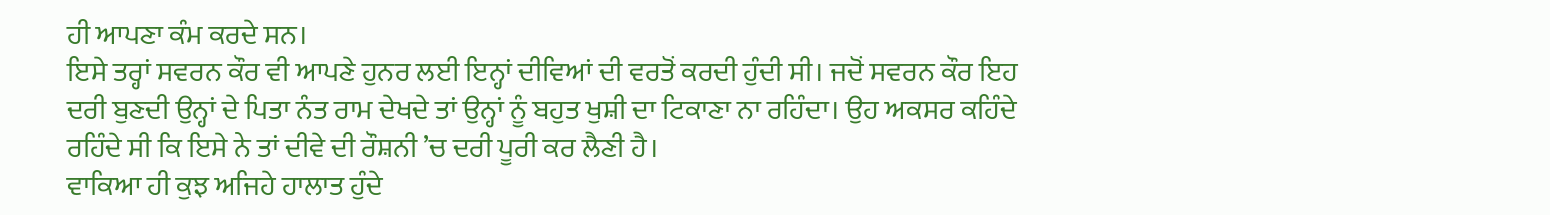ਹੀ ਆਪਣਾ ਕੰਮ ਕਰਦੇ ਸਨ।
ਇਸੇ ਤਰ੍ਹਾਂ ਸਵਰਨ ਕੌਰ ਵੀ ਆਪਣੇ ਹੁਨਰ ਲਈ ਇਨ੍ਹਾਂ ਦੀਵਿਆਂ ਦੀ ਵਰਤੋਂ ਕਰਦੀ ਹੁੰਦੀ ਸੀ। ਜਦੋਂ ਸਵਰਨ ਕੌਰ ਇਹ ਦਰੀ ਬੁਣਦੀ ਉਨ੍ਹਾਂ ਦੇ ਪਿਤਾ ਨੰਤ ਰਾਮ ਦੇਖਦੇ ਤਾਂ ਉਨ੍ਹਾਂ ਨੂੰ ਬਹੁਤ ਖੁਸ਼ੀ ਦਾ ਟਿਕਾਣਾ ਨਾ ਰਹਿੰਦਾ। ਉਹ ਅਕਸਰ ਕਹਿੰਦੇ ਰਹਿੰਦੇ ਸੀ ਕਿ ਇਸੇ ਨੇ ਤਾਂ ਦੀਵੇ ਦੀ ਰੌਸ਼ਨੀ ’ਚ ਦਰੀ ਪੂਰੀ ਕਰ ਲੈਣੀ ਹੈ।
ਵਾਕਿਆ ਹੀ ਕੁਝ ਅਜਿਹੇ ਹਾਲਾਤ ਹੁੰਦੇ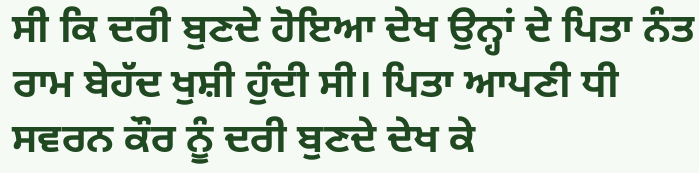ਸੀ ਕਿ ਦਰੀ ਬੁਣਦੇ ਹੋਇਆ ਦੇਖ ਉਨ੍ਹਾਂ ਦੇ ਪਿਤਾ ਨੰਤ ਰਾਮ ਬੇਹੱਦ ਖੁਸ਼ੀ ਹੁੰਦੀ ਸੀ। ਪਿਤਾ ਆਪਣੀ ਧੀ ਸਵਰਨ ਕੌਰ ਨੂੰ ਦਰੀ ਬੁਣਦੇ ਦੇਖ ਕੇ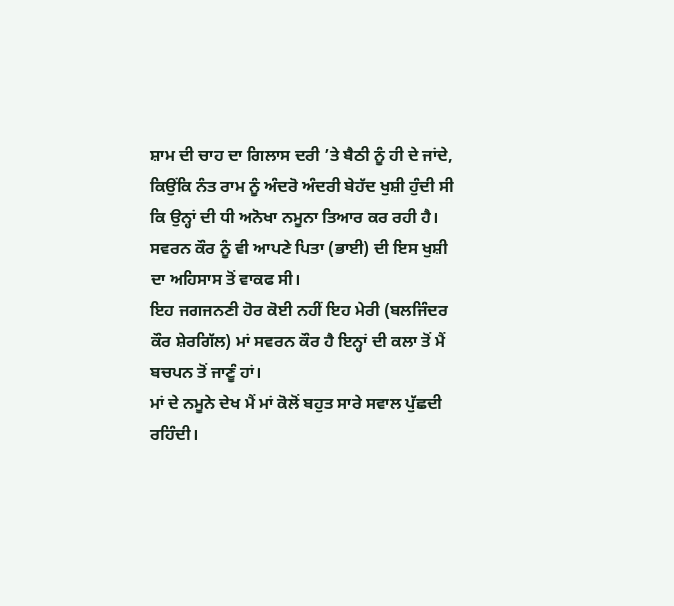ਸ਼ਾਮ ਦੀ ਚਾਹ ਦਾ ਗਿਲਾਸ ਦਰੀ ’ਤੇ ਬੈਠੀ ਨੂੰ ਹੀ ਦੇ ਜਾਂਦੇ, ਕਿਉਂਕਿ ਨੰਤ ਰਾਮ ਨੂੰ ਅੰਦਰੋ ਅੰਦਰੀ ਬੇਹੱਦ ਖੁਸ਼ੀ ਹੁੰਦੀ ਸੀ ਕਿ ਉਨ੍ਹਾਂ ਦੀ ਧੀ ਅਨੋਖਾ ਨਮੂਨਾ ਤਿਆਰ ਕਰ ਰਹੀ ਹੈ।
ਸਵਰਨ ਕੌਰ ਨੂੰ ਵੀ ਆਪਣੇ ਪਿਤਾ (ਭਾਈ) ਦੀ ਇਸ ਖੁਸ਼ੀ ਦਾ ਅਹਿਸਾਸ ਤੋਂ ਵਾਕਫ ਸੀ।
ਇਹ ਜਗਜਨਣੀ ਹੋਰ ਕੋਈ ਨਹੀਂ ਇਹ ਮੇਰੀ (ਬਲਜਿੰਦਰ ਕੌਰ ਸ਼ੇਰਗਿੱਲ) ਮਾਂ ਸਵਰਨ ਕੌਰ ਹੈ ਇਨ੍ਹਾਂ ਦੀ ਕਲਾ ਤੋਂ ਮੈਂ ਬਚਪਨ ਤੋਂ ਜਾਣੂੰ ਹਾਂ।
ਮਾਂ ਦੇ ਨਮੂਨੇ ਦੇਖ ਮੈਂ ਮਾਂ ਕੋਲੋਂ ਬਹੁਤ ਸਾਰੇ ਸਵਾਲ ਪੁੱਛਦੀ ਰਹਿੰਦੀ।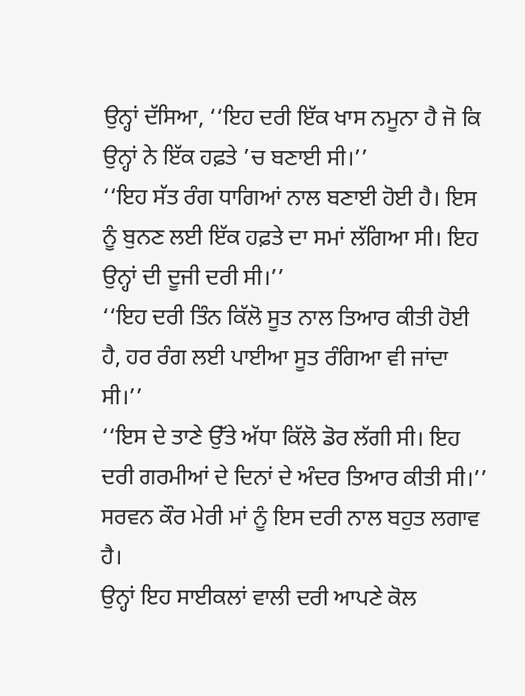ਉਨ੍ਹਾਂ ਦੱਸਿਆ, ‘‘ਇਹ ਦਰੀ ਇੱਕ ਖਾਸ ਨਮੂਨਾ ਹੈ ਜੋ ਕਿ ਉਨ੍ਹਾਂ ਨੇ ਇੱਕ ਹਫ਼ਤੇ ’ਚ ਬਣਾਈ ਸੀ।’’
‘‘ਇਹ ਸੱਤ ਰੰਗ ਧਾਗਿਆਂ ਨਾਲ ਬਣਾਈ ਹੋਈ ਹੈ। ਇਸ ਨੂੰ ਬੁਨਣ ਲਈ ਇੱਕ ਹਫ਼ਤੇ ਦਾ ਸਮਾਂ ਲੱਗਿਆ ਸੀ। ਇਹ ਉਨ੍ਹਾਂ ਦੀ ਦੂਜੀ ਦਰੀ ਸੀ।’’
‘‘ਇਹ ਦਰੀ ਤਿੰਨ ਕਿੱਲੋ ਸੂਤ ਨਾਲ ਤਿਆਰ ਕੀਤੀ ਹੋਈ ਹੈ, ਹਰ ਰੰਗ ਲਈ ਪਾਈਆ ਸੂਤ ਰੰਗਿਆ ਵੀ ਜਾਂਦਾ ਸੀ।’’
‘‘ਇਸ ਦੇ ਤਾਣੇ ਉੱਤੇ ਅੱਧਾ ਕਿੱਲੋ ਡੋਰ ਲੱਗੀ ਸੀ। ਇਹ ਦਰੀ ਗਰਮੀਆਂ ਦੇ ਦਿਨਾਂ ਦੇ ਅੰਦਰ ਤਿਆਰ ਕੀਤੀ ਸੀ।’’
ਸਰਵਨ ਕੌਰ ਮੇਰੀ ਮਾਂ ਨੂੰ ਇਸ ਦਰੀ ਨਾਲ ਬਹੁਤ ਲਗਾਵ ਹੈ।
ਉਨ੍ਹਾਂ ਇਹ ਸਾਈਕਲਾਂ ਵਾਲੀ ਦਰੀ ਆਪਣੇ ਕੋਲ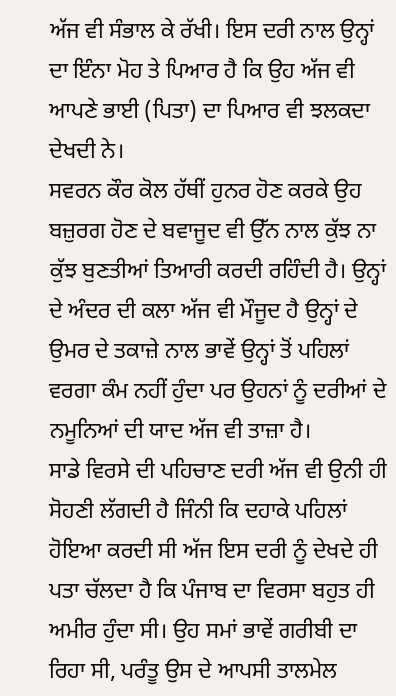ਅੱਜ ਵੀ ਸੰਭਾਲ ਕੇ ਰੱਖੀ। ਇਸ ਦਰੀ ਨਾਲ ਉਨ੍ਹਾਂ ਦਾ ਇੰਨਾ ਮੋਹ ਤੇ ਪਿਆਰ ਹੈ ਕਿ ਉਹ ਅੱਜ ਵੀ ਆਪਣੇ ਭਾਈ (ਪਿਤਾ) ਦਾ ਪਿਆਰ ਵੀ ਝਲਕਦਾ ਦੇਖਦੀ ਨੇ।
ਸਵਰਨ ਕੌਰ ਕੋਲ ਹੱਥੀਂ ਹੁਨਰ ਹੋਣ ਕਰਕੇ ਉਹ ਬਜ਼ੁਰਗ ਹੋਣ ਦੇ ਬਵਾਜੂਦ ਵੀ ਉੱਨ ਨਾਲ ਕੁੱਝ ਨਾ ਕੁੱਝ ਬੁਣਤੀਆਂ ਤਿਆਰੀ ਕਰਦੀ ਰਹਿੰਦੀ ਹੈ। ਉਨ੍ਹਾਂ ਦੇ ਅੰਦਰ ਦੀ ਕਲਾ ਅੱਜ ਵੀ ਮੌਜੂਦ ਹੈ ਉਨ੍ਹਾਂ ਦੇ ਉਮਰ ਦੇ ਤਕਾਜ਼ੇ ਨਾਲ ਭਾਵੇਂ ਉਨ੍ਹਾਂ ਤੋਂ ਪਹਿਲਾਂ ਵਰਗਾ ਕੰਮ ਨਹੀਂ ਹੁੰਦਾ ਪਰ ਉਹਨਾਂ ਨੂੰ ਦਰੀਆਂ ਦੇ ਨਮੂਨਿਆਂ ਦੀ ਯਾਦ ਅੱਜ ਵੀ ਤਾਜ਼ਾ ਹੈ।
ਸਾਡੇ ਵਿਰਸੇ ਦੀ ਪਹਿਚਾਣ ਦਰੀ ਅੱਜ ਵੀ ਉਨੀ ਹੀ ਸੋਹਣੀ ਲੱਗਦੀ ਹੈ ਜਿੰਨੀ ਕਿ ਦਹਾਕੇ ਪਹਿਲਾਂ ਹੋਇਆ ਕਰਦੀ ਸੀ ਅੱਜ ਇਸ ਦਰੀ ਨੂੰ ਦੇਖਦੇ ਹੀ ਪਤਾ ਚੱਲਦਾ ਹੈ ਕਿ ਪੰਜਾਬ ਦਾ ਵਿਰਸਾ ਬਹੁਤ ਹੀ ਅਮੀਰ ਹੁੰਦਾ ਸੀ। ਉਹ ਸਮਾਂ ਭਾਵੇਂ ਗਰੀਬੀ ਦਾ ਰਿਹਾ ਸੀ, ਪਰੰਤੂ ਉਸ ਦੇ ਆਪਸੀ ਤਾਲਮੇਲ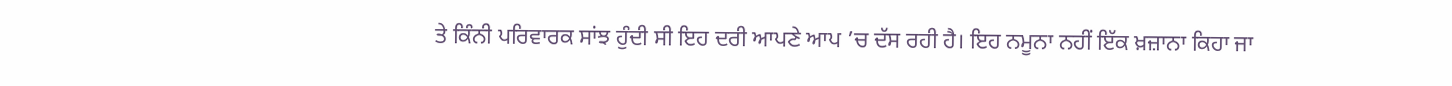ਤੇ ਕਿੰਨੀ ਪਰਿਵਾਰਕ ਸਾਂਝ ਹੁੰਦੀ ਸੀ ਇਹ ਦਰੀ ਆਪਣੇ ਆਪ ’ਚ ਦੱਸ ਰਹੀ ਹੈ। ਇਹ ਨਮੂਨਾ ਨਹੀਂ ਇੱਕ ਖ਼ਜ਼ਾਨਾ ਕਿਹਾ ਜਾ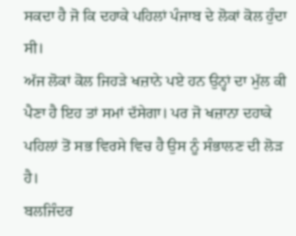ਸਕਦਾ ਹੈ ਜੋ ਕਿ ਦਹਾਕੇ ਪਹਿਲਾਂ ਪੰਜਾਬ ਦੇ ਲੋਕਾਂ ਕੋਲ ਹੁੰਦਾ ਸੀ।
ਅੱਜ ਲੋਕਾਂ ਕੋਲ ਜਿਹੜੇ ਖਜ਼ਾਨੇ ਪਏ ਹਨ ਉਨ੍ਹਾਂ ਦਾ ਮੁੱਲ ਕੀ ਪੈਣਾ ਹੈ ਇਹ ਤਾਂ ਸਮਾਂ ਦੱਸੇਗਾ। ਪਰ ਜੋ ਖਜ਼ਾਨਾ ਦਹਾਕੇ ਪਹਿਲਾਂ ਤੋਂ ਸਭ ਵਿਰਸੇ ਵਿਚ ਹੈ ਉਸ ਨੂੰ ਸੰਭਾਲਣ ਦੀ ਲੋੜ ਹੈ।
ਬਲਜਿੰਦਰ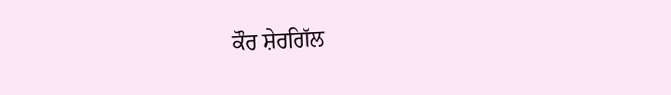ਕੌਰ ਸ਼ੇਰਗਿੱਲ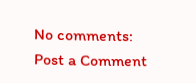No comments:
Post a Comment